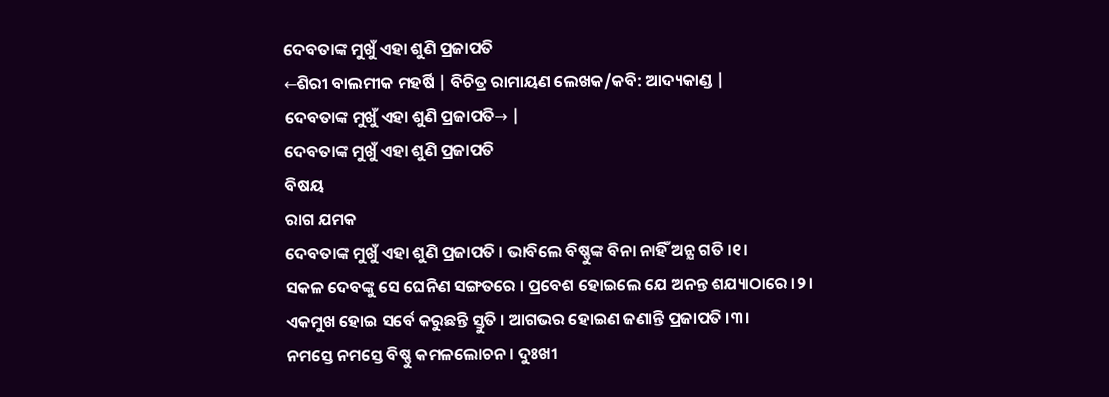ଦେବତାଙ୍କ ମୁଖୁଁ ଏହା ଶୁଣି ପ୍ରଜାପତି
←ଶିରୀ ବାଲମୀକ ମହର୍ଷି | ବିଚିତ୍ର ରାମାୟଣ ଲେଖକ/କବି: ଆଦ୍ୟକାଣ୍ଡ |
ଦେବତାଙ୍କ ମୁଖୁଁ ଏହା ଶୁଣି ପ୍ରଜାପତି→ |
ଦେବତାଙ୍କ ମୁଖୁଁ ଏହା ଶୁଣି ପ୍ରଜାପତି
ବିଷୟ
ରାଗ ଯମକ
ଦେବତାଙ୍କ ମୁଖୁଁ ଏହା ଶୁଣି ପ୍ରଜାପତି । ଭାବିଲେ ବିଷ୍ଣୁଙ୍କ ବିନା ନାହିଁ ଅନ୍ଯ ଗତି ।୧।
ସକଳ ଦେବଙ୍କୁ ସେ ଘେନିଣ ସଙ୍ଗତରେ । ପ୍ରବେଶ ହୋଇଲେ ଯେ ଅନନ୍ତ ଶଯ୍ୟାଠାରେ ।୨।
ଏକମୁଖ ହୋଇ ସର୍ବେ କରୁଛନ୍ତି ସ୍ତୁତି । ଆଗଭର ହୋଇଣ ଜଣାନ୍ତି ପ୍ରଜାପତି ।୩।
ନମସ୍ତେ ନମସ୍ତେ ବିଷ୍ଣୁ କମଳଲୋଚନ । ଦୁଃଖୀ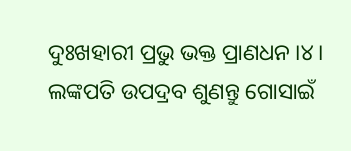ଦୁଃଖହାରୀ ପ୍ରଭୁ ଭକ୍ତ ପ୍ରାଣଧନ ।୪।
ଲଙ୍କପତି ଉପଦ୍ରବ ଶୁଣନ୍ତୁ ଗୋସାଇଁ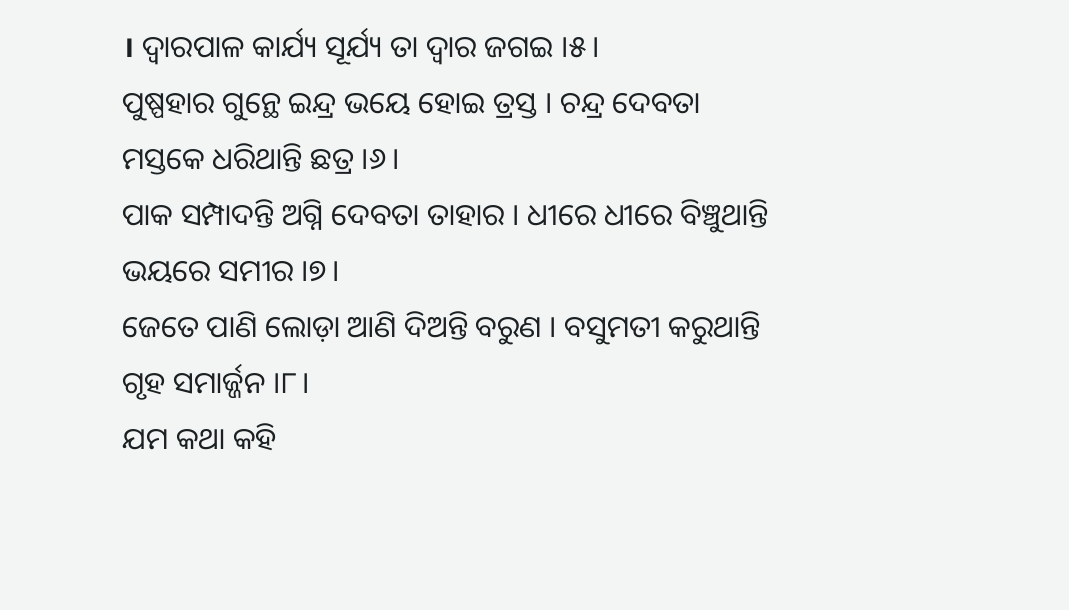। ଦ୍ୱାରପାଳ କାର୍ଯ୍ୟ ସୂର୍ଯ୍ୟ ତା ଦ୍ୱାର ଜଗଇ ।୫।
ପୁଷ୍ପହାର ଗୁନ୍ଥେ ଇନ୍ଦ୍ର ଭୟେ ହୋଇ ତ୍ରସ୍ତ । ଚନ୍ଦ୍ର ଦେବତା ମସ୍ତକେ ଧରିଥାନ୍ତି ଛତ୍ର ।୬।
ପାକ ସମ୍ପାଦନ୍ତି ଅଗ୍ନି ଦେବତା ତାହାର । ଧୀରେ ଧୀରେ ବିଞ୍ଚୁଥାନ୍ତି ଭୟରେ ସମୀର ।୭।
ଜେତେ ପାଣି ଲୋଡ଼ା ଆଣି ଦିଅନ୍ତି ବରୁଣ । ବସୁମତୀ କରୁଥାନ୍ତି ଗୃହ ସମାର୍ଜ୍ଜନ ।୮।
ଯମ କଥା କହି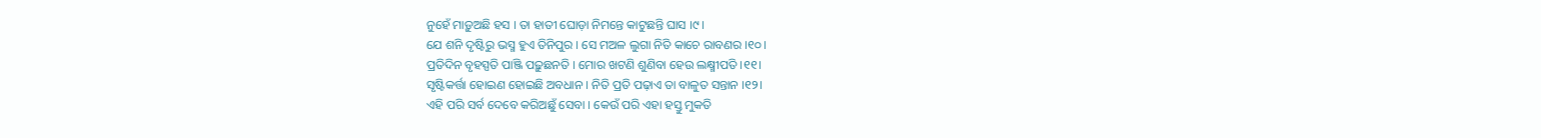ନୁହେଁ ମାଡ଼ୁଅଛି ହସ । ତା ହାତୀ ଘୋଡ଼ା ନିମନ୍ତେ କାଟୁଛନ୍ତି ଘାସ ।୯।
ଯେ ଶନି ଦୃଷ୍ଟିରୁ ଭସ୍ମ ହୁଏ ତିନିପୁର । ସେ ମଅଳ ଲୁଗା ନିତି କାଚେ ରାବଣର ।୧୦।
ପ୍ରତିଦିନ ବୃହସ୍ପତି ପାଞ୍ଜି ପଢ଼ୁଛନତି । ମୋର ଖଟଣି ଶୁଣିବା ହେଉ ଲକ୍ଷ୍ମୀପତି ।୧୧।
ସୃଷ୍ଟିକର୍ତ୍ତା ହୋଇଣ ହୋଇଛି ଅବଧାନ । ନିତି ପ୍ରତି ପଢ଼ାଏ ତା ବାଳୁତ ସନ୍ତାନ ।୧୨।
ଏହି ପରି ସର୍ବ ଦେବେ କରିଅଛୁଁ ସେବା । କେଉଁ ପରି ଏହା ହସ୍ତୁ ମୁକତି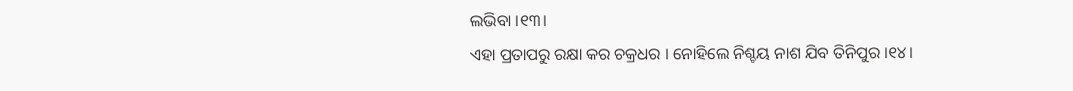ଲଭିବା ।୧୩।
ଏହା ପ୍ରତାପରୁ ରକ୍ଷା କର ଚକ୍ରଧର । ନୋହିଲେ ନିଶ୍ଚୟ ନାଶ ଯିବ ତିନିପୁର ।୧୪।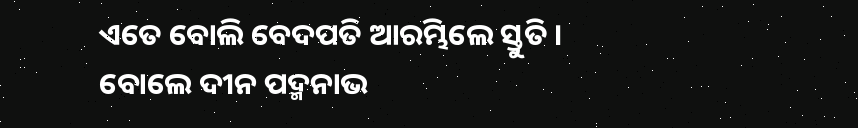ଏତେ ବୋଲି ବେଦପତି ଆରମ୍ଭିଲେ ସ୍ତୁତି । ବୋଲେ ଦୀନ ପଦ୍ମନାଭ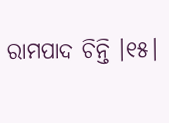ରାମପାଦ ଚିନ୍ତି ।୧୫।